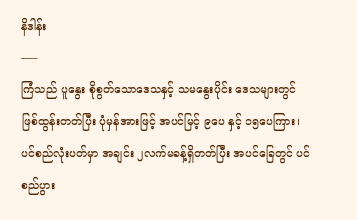နိဒါန်း
—–
ကြံသည် ပူနွေး စိုစွတ်သောဒေသနှင့် သမနွေးပိုင်း ဒေသများတွင် ဖြစ်ထွန်းတတ်ပြီး ပုံမှန်အားဖြင့် အပင်မြင့် ၉ပေ နှင့် ၁၅ပေကြား၊ ပင်စည်လုံးပတ်မှာ အချင်း ၂လက်မခန့်ရှိတတ်ပြီး အပင်ခြေတွင် ပင်စည်ပွား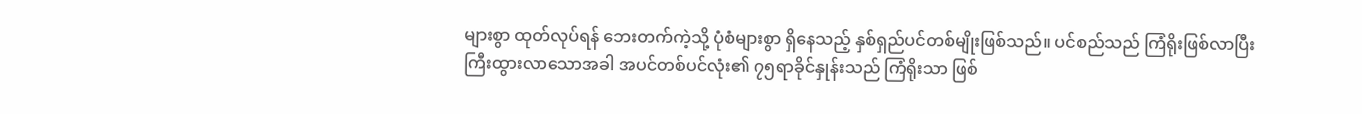များစွာ ထုတ်လုပ်ရန် ဘေးတက်ကဲ့သို့ ပုံစံများစွာ ရှိနေသည့် နှစ်ရှည်ပင်တစ်မျိုးဖြစ်သည်။ ပင်စည်သည် ကြံရိုးဖြစ်လာပြီး ကြီးထွားလာသောအခါ အပင်တစ်ပင်လုံး၏ ၇၅ရာခိုင်နှုန်းသည် ကြံရိုးသာ ဖြစ်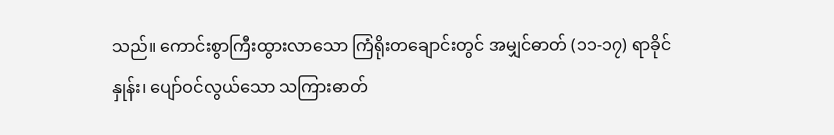သည်။ ကောင်းစွာကြီးထွားလာသော ကြံရိုးတချောင်းတွင် အမျှင်ဓာတ် (၁၁-၁၇) ရာခိုင်နှုန်း၊ ပျော်ဝင်လွယ်သော သကြားဓာတ်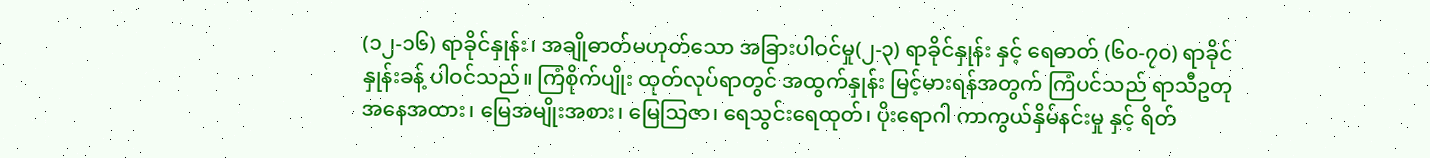(၁၂-၁၆) ရာခိုင်နှုန်း၊ အချိုဓာတ်မဟုတ်သော အခြားပါဝင်မှု(၂-၃) ရာခိုင်နှုန်း နှင့် ရေဓာတ် (၆၀-၇၀) ရာခိုင်နှုန်းခန့် ပါဝင်သည်။ ကြံစိုက်ပျိုး ထုတ်လုပ်ရာတွင် အထွက်နှုန်း မြင့်မားရန်အတွက် ကြံပင်သည် ရာသီဥတုအနေအထား၊ မြေအမျိုးအစား၊ မြေသြဇာ၊ ရေသွင်းရေထုတ်၊ ပိုးရောဂါ ကာကွယ်နှိမ်နင်းမှု နှင့် ရိတ်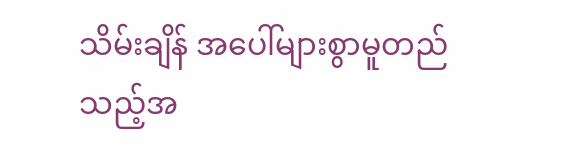သိမ်းချိန် အပေါ်များစွာမူတည်သည့်အ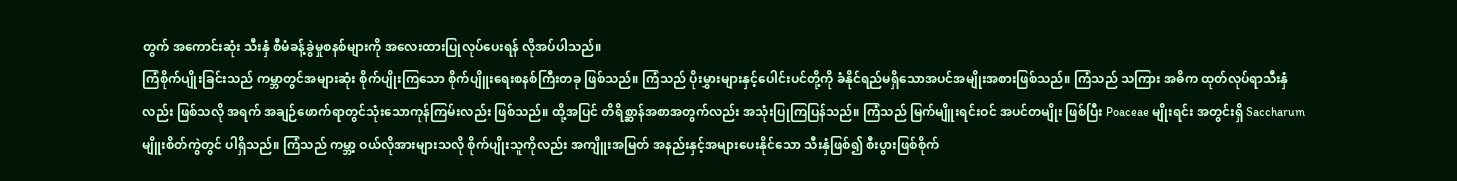တွက် အကောင်းဆုံး သီးနှံ စီမံခန့်ခွဲမှုစနစ်များကို အလေးထားပြုလုပ်ပေးရန် လိုအပ်ပါသည်။
ကြံစိုက်ပျိုးခြင်းသည် ကမ္ဘာတွင်အများဆုံး စိုက်ပျိုးကြသော စိုက်ပျိူးရေးစနစ်ကြီးတခု ဖြစ်သည်။ ကြံသည် ပိုးမွှားများနှင့်ပေါင်းပင်တို့ကို ခံနိုင်ရည်မရှိသောအပင်အမျိုးအစားဖြစ်သည်။ ကြံသည် သကြား အဓိက ထုတ်လုပ်ရာသီးနှံလည်း ဖြစ်သလို အရက် အချဉ်ဖောက်ရာတွင်သုံးသောကုန်ကြမ်းလည်း ဖြစ်သည်။ ထို့အပြင် တိရိစ္ဆာန်အစာအတွက်လည်း အသုံးပြုကြပြန်သည်။ ကြံသည် မြက်မျိူးရင်းဝင် အပင်တမျိုး ဖြစ်ပြီး Poaceae မျိုးရင်း အတွင်းရှိ Saccharum မျိူးစိတ်ကွဲတွင် ပါရှိသည်။ ကြံသည် ကမ္ဘာ့ ဝယ်လိုအားများသလို စိုက်ပျိုးသူကိုလည်း အကျိူးအမြတ် အနည်းနှင့်အများပေးနိုင်သော သီးနှံဖြစ်၍ စီးပွားဖြစ်စိုက်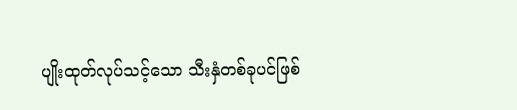ပျိုးထုတ်လုပ်သင့်သော သီးနှံတစ်ခုပင်ဖြစ်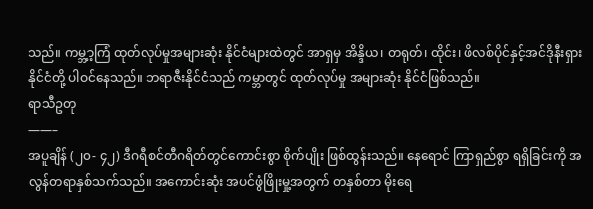သည်။ ကမ္ဘ့ာ့ကြံ ထုတ်လုပ်မှုအများဆုံး နိုင်ငံများထဲတွင် အာရှမှ အိန္ဒိယ၊ တရုတ်၊ ထိုင်း၊ ဖိလစ်ပိုင်နှင့်အင်ဒိုနီးရှား နိုင်ငံတို့ ပါဝင်နေသည်။ ဘရာဇီးနိုင်ငံသည် ကမ္ဘာတွင် ထုတ်လုပ်မှု အများဆုံး နိုင်ငံဖြစ်သည်။
ရာသီဥတု
——–
အပူချိန် (၂၀- ၄၂) ဒီဂရီစင်တီဂရိတ်တွင်ကောင်းစွာ စိုက်ပျိုး ဖြစ်ထွန်းသည်။ နေရောင် ကြာရှည်စွာ ရရှိခြင်းကို အလွန်တရာနှစ်သက်သည်။ အကောင်းဆုံး အပင်ဖွံဖြိုးမှု့အတွက် တနှစ်တာ မိုးရေ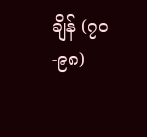ချိန် (၇၀ -၉၈)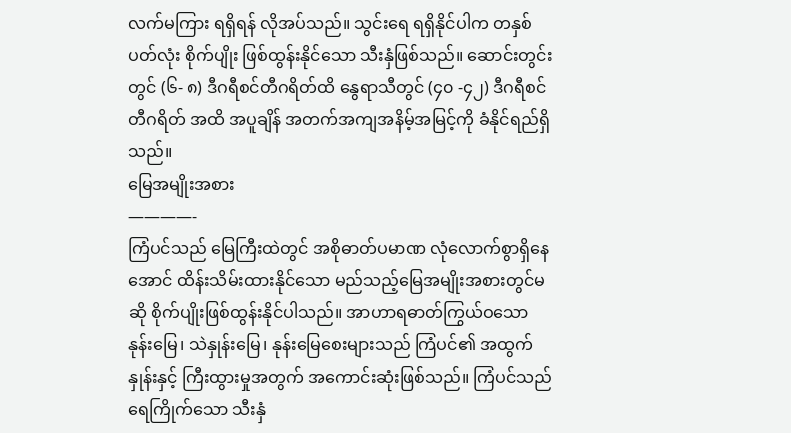လက်မကြား ရရှိရန် လိုအပ်သည်။ သွင်းရေ ရရှိနိုင်ပါက တနှစ်ပတ်လုံး စိုက်ပျိုး ဖြစ်ထွန်းနိုင်သော သီးနှံဖြစ်သည်။ ဆောင်းတွင်းတွင် (၆- ၈) ဒီဂရီစင်တီဂရိတ်ထိ နွေရာသီတွင် (၄၀ -၄၂) ဒီဂရီစင်တီဂရိတ် အထိ အပူချိန် အတက်အကျအနိမ့်အမြင့်ကို ခံနိုင်ရည်ရှိသည်။
မြေအမျိုးအစား
————-
ကြံပင်သည် မြေကြီးထဲတွင် အစိုဓာတ်ပမာဏ လုံလောက်စွာရှိနေအောင် ထိန်းသိမ်းထားနိုင်သော မည်သည့်မြေအမျိုးအစားတွင်မဆို စိုက်ပျိုးဖြစ်ထွန်းနိုင်ပါသည်။ အာဟာရဓာတ်ကြွယ်ဝသော နုန်းမြေ၊ သဲနှုန်းမြေ၊ နုန်းမြေစေးများသည် ကြံပင်၏ အထွက်နှုန်းနှင့် ကြီးထွားမှုအတွက် အကောင်းဆုံးဖြစ်သည်။ ကြံပင်သည် ရေကြိုက်သော သီးနှံ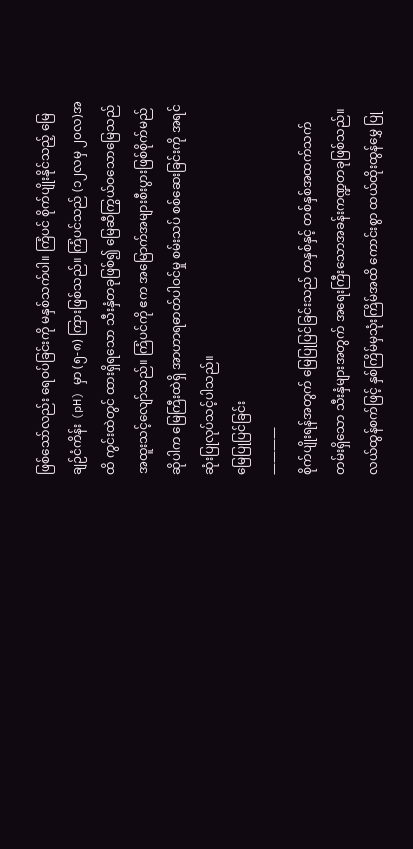ဖြစ်သော်လည်း ရေဝပ်ခြင်းကို မနှစ်သက်ပါ။ ကြံပင် စိုက်ပျိုးနိုင်သည့် မြေချဉ်ငံကိန်း (pH) မှာ (၅-၈) ကြားဖြစ်သည်။ ကြံပင်သည် (၁၂လမှ ၂၀လ)အထိ ကွင်းထဲတွင် ထားရှိရသော သီးနှံတခုဖြစ်၍ မြေဆီကြွယ်ဝသောမြေသည် အထူးသင့်လျော်သည်။ ကြံပင်ကို ဧက အမြောက်အများစီးပွားဖြစ်စိုက်မည်ဆိုပါက မြေကြီးထဲရှိ အာဟာရဓာတ်ပါဝင်မှု စမ်းသပ် စစ်ဆေးခြင်းကို အရင်ဆုံးပြုလုပ်သင့်ပါသည်။
မြေပြုပြင်ခြင်း
————
စိုက်ပျိုးရန်အတွက် မြေပြုပြင်ခြင်းသည် တနှစ်နှင့် တစ်နှစ်အထက်သက်တမ်းရှိသော သီးနှံများအတွက် အရေးကြီးသောအခန်းကဏ္ဍတခုဖြစ်သည်။ လယ်ထွန်စက်ဖြင့် နှစ်ကြိမ်မှသုံးကြိမ်အထိ ကောင်းစွာ ထယ်ထိုးထွန်မွှေ ပြု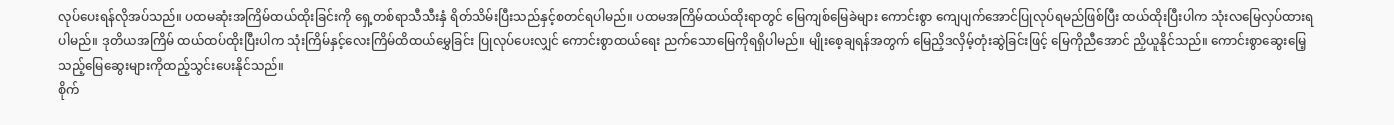လုပ်ပေးရန်လိုအပ်သည်။ ပထမဆုံးအကြိမ်ထယ်ထိုးခြင်းကို ရှေ့တစ်ရာသီသီးနှံ ရိတ်သိမ်းပြီးသည်နှင့်စတင်ရပါမည်။ ပထမအကြိမ်ထယ်ထိုးရာတွင် မြေကျစ်မြေခဲများ ကောင်းစွာ ကျေပျက်အောင်ပြုလုပ်ရမည်ဖြစ်ပြီး ထယ်ထိုးပြီးပါက သုံးလမြေလှပ်ထားရပါမည်။ ဒုတိယအကြိမ် ထယ်ထပ်ထိုးပြီးပါက သုံးကြိမ်နှင့်လေးကြိမ်ထိထယ်မွှေခြင်း ပြုလုပ်ပေးလျှင် ကောင်းစွာထယ်ရေး ညက်သောမြေကိုရရှိပါမည်။ မျိုးစေ့ချရန်အတွက် မြေညှိဒလှိမ့်တုံးဆွဲခြင်းဖြင့် မြေကိုညီအောင် ညှိယူနိုင်သည်။ ကောင်းစွာဆွေးမြေ့သည့်မြေဆွေးများကိုထည့်သွင်းပေးနိုင်သည်။
စိုက်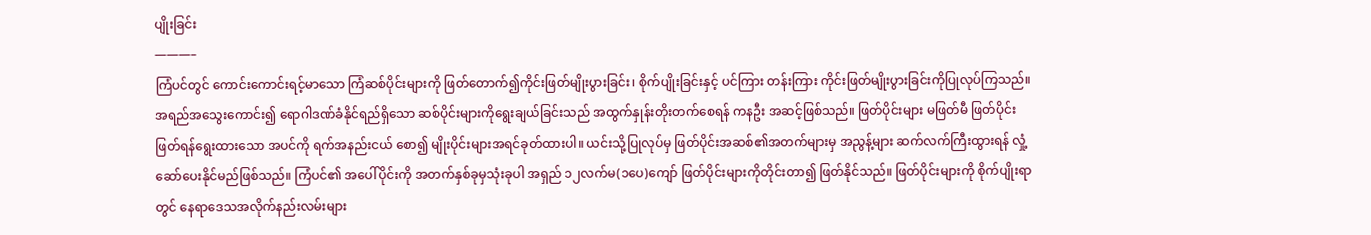ပျိုးခြင်း
———–
ကြံပင်တွင် ကောင်းကောင်းရင့်မာသော ကြံဆစ်ပိုင်းများကို ဖြတ်တောက်၍ကိုင်းဖြတ်မျိုးပွားခြင်း၊ စိုက်ပျိုးခြင်းနှင့် ပင်ကြား တန်းကြား ကိုင်းဖြတ်မျိုးပွားခြင်းကိုပြုလုပ်ကြသည်။ အရည်အသွေးကောင်း၍ ရောဂါဒဏ်ခံနိုင်ရည်ရှိသော ဆစ်ပိုင်းများကိုရွေးချယ်ခြင်းသည် အထွက်နှုန်းတိုးတက်စေရန် ကနဦး အဆင့်ဖြစ်သည်။ ဖြတ်ပိုင်းများ မဖြတ်မီ ဖြတ်ပိုင်းဖြတ်ရန်ရွေးထားသော အပင်ကို ရက်အနည်းငယ် စော၍ မျိုးပိုင်းများအရင်ခုတ်ထားပါ။ ယင်းသို့ပြုလုပ်မှ ဖြတ်ပိုင်းအဆစ်၏အတက်များမှ အညွန့်များ ဆက်လက်ကြီးထွားရန် လှုံ့ဆော်ပေးနိုင်မည်ဖြစ်သည်။ ကြံပင်၏ အပေါ်ပိုင်းကို အတက်နှစ်ခုမှသုံးခုပါ အရှည် ၁၂လက်မ(၁ပေ)ကျော် ဖြတ်ပိုင်းများကိုတိုင်းတာ၍ ဖြတ်နိုင်သည်။ ဖြတ်ပိုင်းများကို စိုက်ပျိုးရာတွင် နေရာဒေသအလိုက်နည်းလမ်းများ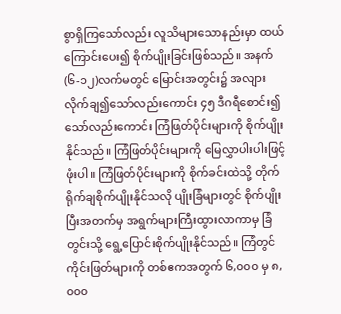စွာရှိကြသော်လည်း လူသိများသောနည်းမှာ ထယ်ကြောင်းပေး၍ စိုက်ပျိုးခြင်းဖြစ်သည်။ အနက် (၆-၁၂)လက်မတွင် မြောင်းအတွင်း၌ အလျားလိုက်ချ၍သော်လည်းကောင်း ၄၅ ဒီဂရီစောင်း၍သော်လည်းကောင်း ကြံဖြတ်ပိုင်းများကို စိုက်ပျိုးနိုင်သည်။ ကြံဖြတ်ပိုင်းများကို မြေလွှာပါးပါးဖြင့်ဖုံးပါ။ ကြံဖြတ်ပိုင်းများကို စိုက်ခင်းထဲသို့ တိုက်ရိုက်ချစိုက်ပျိုးနိုင်သလို ပျိုးခြံများတွင် စိုက်ပျိုးပြီးအတက်မှ အရွက်များကြီးထွားလာကာမှ ခြံတွင်းသို့ ရွေ့ပြောင်းစိုက်ပျိုးနိုင်သည်။ ကြံတွင် ကိုင်းဖြတ်များကို တစ်ဧကအတွက် ၆,၀၀၀ မှ ၈,၀၀၀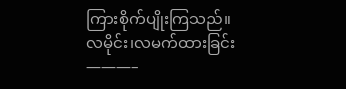ကြားစိုက်ပျိုးကြသည်။
လမိုင်း၊လမက်ထားခြင်း
———–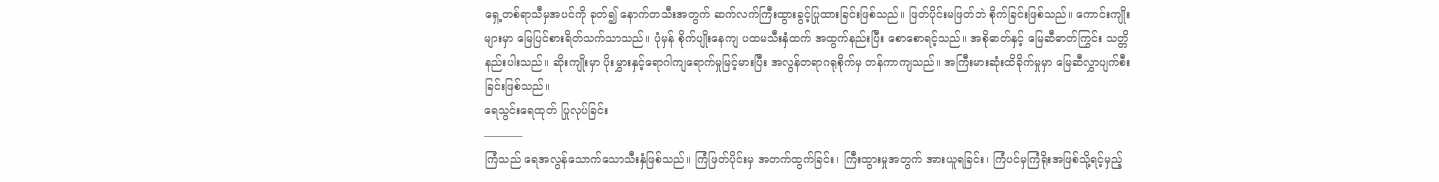ရှေ့တစ်ရာသီမှအပင်ကို ခုတ်၍ နောက်တသီးအတွက် ဆက်လက်ကြီးထွားခွင့်ပြုထားခြင်းဖြစ်သည်။ ဖြတ်ပိုင်းမဖြတ်ဘဲ စိုက်ခြင်းဖြစ်သည်။ ကောင်းကျိုးများမှာ မြေပြင်စားရိတ်သက်သာသည်။ ပုံမှန် စိုက်ပျိုးနေကျ ပထမသီးနှံထက် အထွက်နည်းပြီး စောစောရင့်သည်။ အစိုဓာတ်နှင့် မြေဆီဓာတ်ကြွင်း သတ္တိနည်းပါးသည်။ ဆိုးကျိုးမှာ ပိုးမွှားနှင့်ရောဂါကျရောက်မှုမြင့်မားပြီး အလွန်တရာဂရုစိုက်မှ တန်ကာကျသည်။ အကြီးမားဆုံးထိခိုက်မှုမှာ မြေဆီလွှာပျက်စီးခြင်းဖြစ်သည်။
ရေသွင်းရေထုတ် ပြုလုပ်ခြင်း
———–
ကြံသည် ရေအလွန်သောက်သောသီးနှံဖြစ်သည်။ ကြံဖြတ်ပိုင်းမှ အတက်ထွက်ခြင်း၊ ကြီးထွားမှုအတွက် အားယူရခြင်း၊ ကြံပင်မှကြံရိုးအဖြစ်သို့ရင့်မှည့်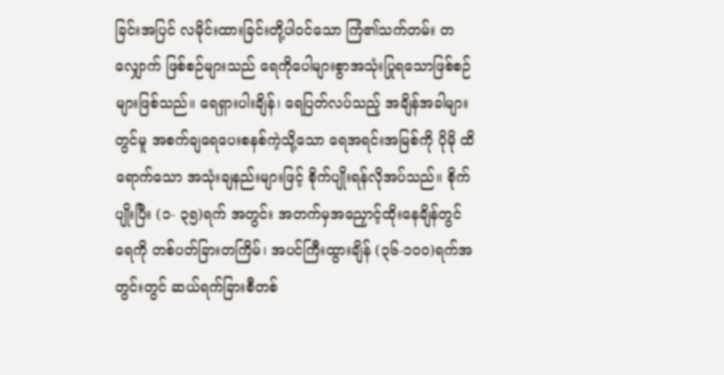ခြင်းအပြင် လမိုင်းထားခြင်းတို့ပါဝင်သော ကြံ၏သက်တမ်း တလျှောက် ဖြစ်စဉ်များသည် ရေကိုပေါများစွာအသုံးပြုရသောဖြစ်စဉ်များဖြစ်သည်။ ရေရှားပါးချိန်၊ ရေပြတ်လပ်သည့် အချိန်အခါများတွင်မူ အစက်ချရေပေးစနစ်ကဲ့သို့သော ရေအရင်းအမြစ်ကို ပိုမို ထိရောက်သော အသုံးချနည်းများဖြင့် စိုက်ပျိုးရန်လိုအပ်သည်။ စိုက်ပျိုးပြီး (၁- ၃၅)ရက် အတွင်း အတက်မှအညှောင့်ထိုးနေချိန်တွင် ရေကို တစ်ပတ်ခြားတကြိမ်၊ အပင်ကြီးထွားချိန် (၃၆-၁၀၀)ရက်အတွင်းတွင် ဆယ်ရက်ခြားစီတစ်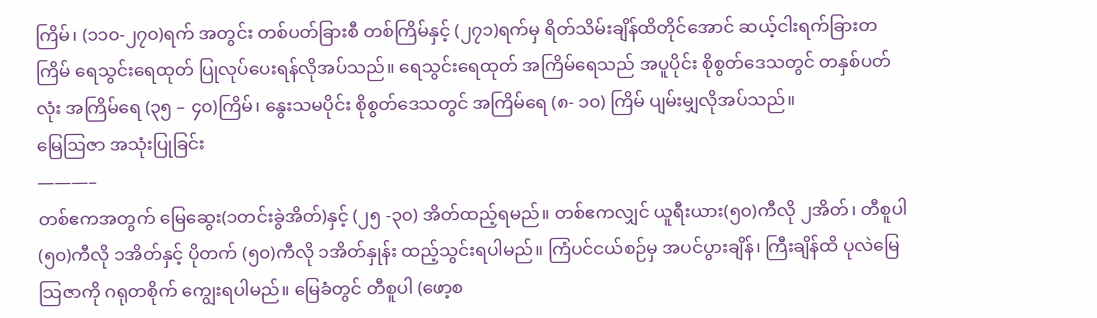ကြိမ်၊ (၁၁၀-၂၇၀)ရက် အတွင်း တစ်ပတ်ခြားစီ တစ်ကြိမ်နှင့် (၂၇၁)ရက်မှ ရိတ်သိမ်းချိန်ထိတိုင်အောင် ဆယ့်ငါးရက်ခြားတကြိမ် ရေသွင်းရေထုတ် ပြုလုပ်ပေးရန်လိုအပ်သည်။ ရေသွင်းရေထုတ် အကြိမ်ရေသည် အပူပိုင်း စိုစွတ်ဒေသတွင် တနှစ်ပတ်လုံး အကြိမ်ရေ (၃၅ – ၄၀)ကြိမ်၊ နွေးသမပိုင်း စိုစွတ်ဒေသတွင် အကြိမ်ရေ (၈- ၁၀) ကြိမ် ပျမ်းမျှလိုအပ်သည်။
မြေဩဇာ အသုံးပြုခြင်း
———–
တစ်ဧကအတွက် မြေဆွေး(၁တင်းခွဲအိတ်)နှင့် (၂၅ -၃၀) အိတ်ထည့်ရမည်။ တစ်ဧကလျှင် ယူရီးယား(၅၀)ကီလို ၂အိတ်၊ တီစူပါ(၅၀)ကီလို ၁အိတ်နှင့် ပိုတက် (၅၀)ကီလို ၁အိတ်နှုန်း ထည့်သွင်းရပါမည်။ ကြံပင်ငယ်စဉ်မှ အပင်ပွားချိန်၊ ကြီးချိန်ထိ ပုလဲမြေသြဇာကို ဂရုတစိုက် ကျွေးရပါမည်။ မြေခံတွင် တီစူပါ (ဖော့စ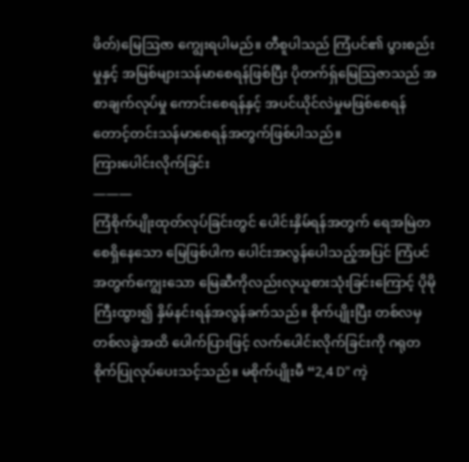ဖိတ်)မြေဩဇာ ကျွေးရပါမည်။ တီစူပါသည် ကြံပင်၏ ပွားစည်းမှုနှင့် အမြစ်များသန်မာစေရန်ဖြစ်ပြီး ပိုတက်ရှ်မြေသြဇာသည် အစာချက်လုပ်မှု ကောင်းစေရန်နှင့် အပင်ယိုင်လဲမှုမဖြစ်စေရန် တောင့်တင်းသန်မာစေရန်အတွက်ဖြစ်ပါသည်။
ကြားပေါင်းလိုက်ခြင်း
———
ကြံစိုက်ပျိုးထုတ်လုပ်ခြင်းတွင် ပေါင်းနှိမ်ရန်အတွက် ရေအမြဲတစေရှိနေသော မြေဖြစ်ပါက ပေါင်းအလွန်ပေါသည့်အပြင် ကြံပင်အတွက်ကျွေးသော မြေဆီကိုလည်းလုယူစားသုံးခြင်းကြောင့် ပိုမို ကြီးထွား၍ နှိမ်နင်းရန်အလွန်ခက်သည်။ စိုက်ပျိုးပြီး တစ်လမှတစ်လခွဲအထိ ပေါက်ပြားဖြင့် လက်ပေါင်းလိုက်ခြင်းကို ဂရုတစိုက်ပြုလုပ်ပေးသင့်သည်။ မစိုက်ပျိုးမီ “2,4 D” ကဲ့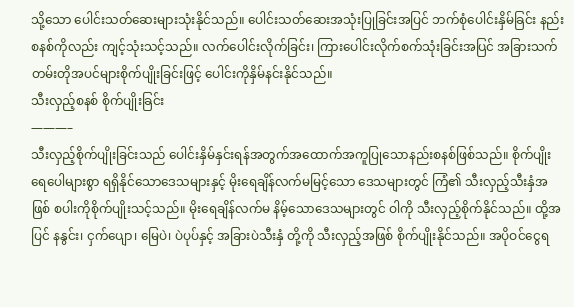သို့သော ပေါင်းသတ်ဆေးများသုံးနိုင်သည်။ ပေါင်းသတ်ဆေးအသုံးပြုခြင်းအပြင် ဘက်စုံပေါင်းနှိမ်ခြင်း နည်းစနစ်ကိုလည်း ကျင့်သုံးသင့်သည်။ လက်ပေါင်းလိုက်ခြင်း၊ ကြားပေါင်းလိုက်စက်သုံးခြင်းအပြင် အခြားသက်တမ်းတိုအပင်များစိုက်ပျိုးခြင်းဖြင့် ပေါင်းကိုနှိမ်နင်းနိုင်သည်။
သီးလှည့်စနစ် စိုက်ပျိုးခြင်း
———–
သီးလှည့်စိုက်ပျိုးခြင်းသည် ပေါင်းနှိမ်နှင်းရန်အတွက်အထောက်အကူပြုသောနည်းစနစ်ဖြစ်သည်။ စိုက်ပျိုးရေပေါများစွာ ရရှိနိုင်သောဒေသများနှင့် မိုးရေချိန်လက်မမြင့်သော ဒေသများတွင် ကြံ၏ သီးလှည့်သီးနှံအဖြစ် စပါးကိုစိုက်ပျိုးသင့်သည်။ မိုးရေချိန်လက်မ နိမ့်သောဒေသများတွင် ဝါကို သီးလှည့်စိုက်နိုင်သည်။ ထို့အပြင် နနွင်း၊ ငှက်ပျော၊ မြေပဲ၊ ပဲပုပ်နှင့် အခြားပဲသီးနှံ တို့ကို သီးလှည့်အဖြစ် စိုက်ပျိုးနိုင်သည်။ အပိုဝင်ငွေရ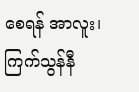စေရန် အာလူး၊ ကြက်သွန်နီ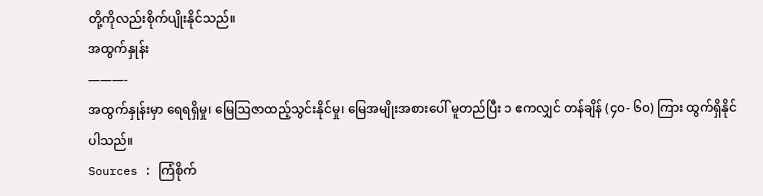တို့ကိုလည်းစိုက်ပျိုးနိုင်သည်။
အထွက်နှုန်း
———-
အထွက်နှုန်းမှာ ရေရရှိမှု၊ မြေဩဇာထည့်သွင်းနိုင်မှု၊ မြေအမျိုးအစားပေါ် မူတည်ပြီး ၁ ဧကလျှင် တန်ချိန် (၄၀- ၆၀) ကြား ထွက်ရှိနိုင်ပါသည်။
Sources : ကြံစိုက်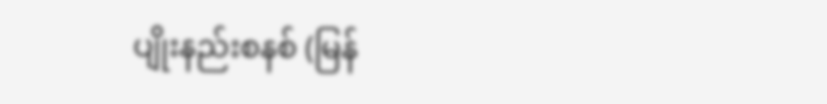ပျိုးနည်းစနစ် (မြန်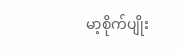မာ့စိုက်ပျိုး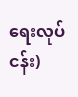ရေးလုပ်ငန်း)